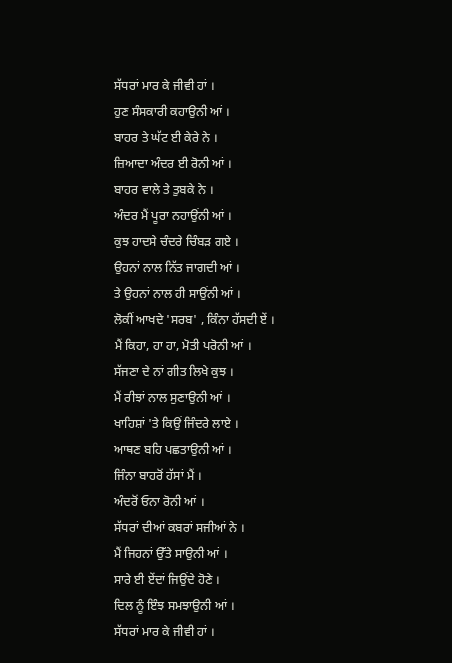ਸੱਧਰਾਂ ਮਾਰ ਕੇ ਜੀਵੀ ਹਾਂ ।
ਹੁਣ ਸੰਸਕਾਰੀ ਕਹਾਉਨੀ ਆਂ ।
ਬਾਹਰ ਤੇ ਘੱਟ ਈ ਕੇਰੇ ਨੇ ।
ਜ਼ਿਆਦਾ ਅੰਦਰ ਈ ਰੋਨੀ ਆਂ ।
ਬਾਹਰ ਵਾਲੇ ਤੇ ਤੁਬਕੇ ਨੇ ।
ਅੰਦਰ ਮੈਂ ਪੂਰਾ ਨਹਾਉਂਨੀ ਆਂ ।
ਕੁਝ ਹਾਦਸੇ ਚੰਦਰੇ ਚਿੰਬੜ ਗਏ ।
ਉਹਨਾਂ ਨਾਲ ਨਿੱਤ ਜਾਗਦੀ ਆਂ ।
ਤੇ ਉਹਨਾਂ ਨਾਲ ਹੀ ਸਾਉਂਨੀ ਆਂ ।
ਲੋਕੀਂ ਆਖਦੇ 'ਸਰਬ' , ਕਿੰਨਾ ਹੱਸਦੀ ਏਂ ।
ਮੈਂ ਕਿਹਾ, ਹਾ ਹਾ, ਮੋਤੀ ਪਰੋਨੀ ਆਂ ।
ਸੱਜਣਾ ਦੇ ਨਾਂ ਗੀਤ ਲਿਖੇ ਕੁਝ ।
ਮੈਂ ਰੀਝਾਂ ਨਾਲ ਸੁਣਾਉਨੀ ਆਂ ।
ਖਾਹਿਸ਼ਾਂ 'ਤੇ ਕਿਉਂ ਜਿੰਦਰੇ ਲਾਏ ।
ਆਥਣ ਬਹਿ ਪਛਤਾਉਨੀ ਆਂ ।
ਜਿੰਨਾ ਬਾਹਰੋਂ ਹੱਸਾਂ ਮੈਂ ।
ਅੰਦਰੋਂ ਓਨਾ ਰੋਨੀ ਆਂ ।
ਸੱਧਰਾਂ ਦੀਆਂ ਕਬਰਾਂ ਸਜੀਆਂ ਨੇ ।
ਮੈਂ ਜਿਹਨਾਂ ਉੱਤੇ ਸਾਉਨੀ ਆਂ ।
ਸਾਰੇ ਈ ਏਂਦਾਂ ਜਿਉਂਦੇ ਹੋਣੇ ।
ਦਿਲ ਨੂੰ ਇੰਝ ਸਮਝਾਉਨੀ ਆਂ ।
ਸੱਧਰਾਂ ਮਾਰ ਕੇ ਜੀਵੀ ਹਾਂ ।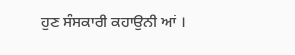ਹੁਣ ਸੰਸਕਾਰੀ ਕਹਾਉਨੀ ਆਂ ।